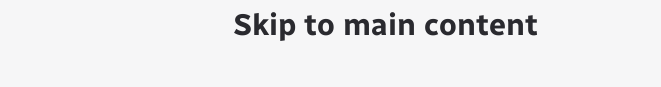Skip to main content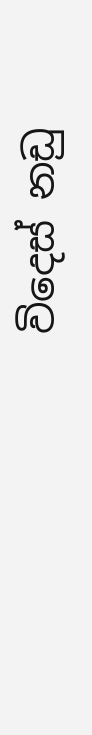විදෙස් නඩු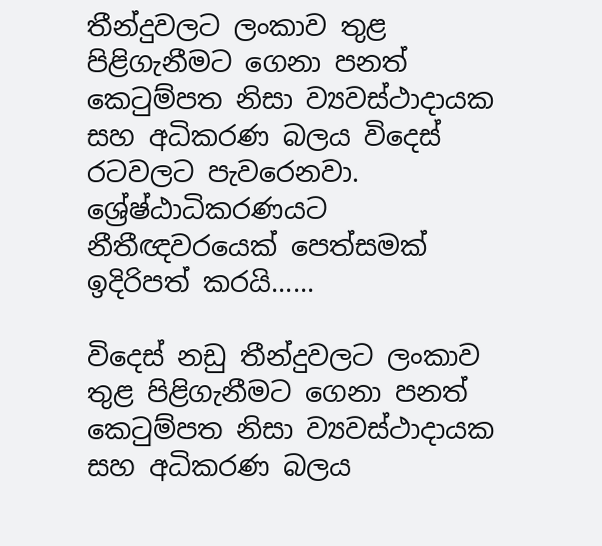තීන්දුවලට ලංකාව තුළ පිළිගැනීමට ගෙනා පනත් කෙටුම්පත නිසා ව්‍යවස්ථාදායක සහ අධිකරණ බලය විදෙස් රටවලට පැවරෙනවා. ශ්‍රේෂ්ඨාධිකරණයට නීතීඥවරයෙක් පෙත්සමක් ඉදිරිපත් කරයි......

විදෙස් නඩු තීන්දුවලට ලංකාව තුළ පිළිගැනීමට ගෙනා පනත් කෙටුම්පත නිසා ව්‍යවස්ථාදායක සහ අධිකරණ බලය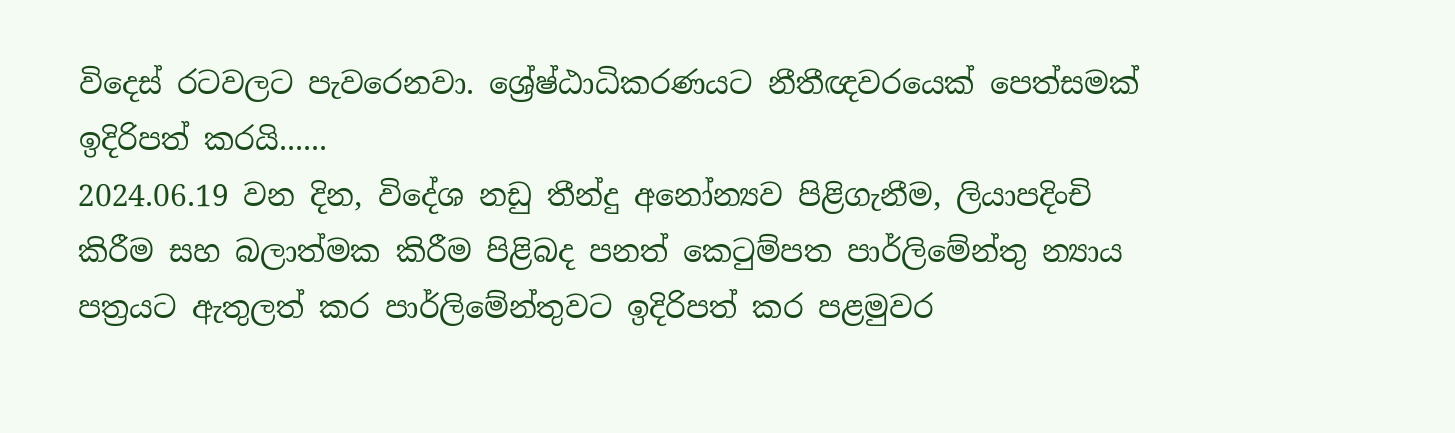විදෙස් රටවලට පැවරෙනවා. ශ්‍රේෂ්ඨාධිකරණයට නීතීඥවරයෙක් පෙත්සමක් ඉදිරිපත් කරයි......
2024.06.19 වන දින, විදේශ නඩු තීන්දු අනෝන්‍යව පිළිගැනීම, ලියාපදිංචි කිරීම සහ බලාත්මක කිරීම පිළිබද පනත් කෙටුම්පත පාර්ලිමේන්තු න්‍යාය පත්‍රයට ඇතුලත් කර පාර්ලිමේන්තුවට ඉදිරිපත් කර පළමුවර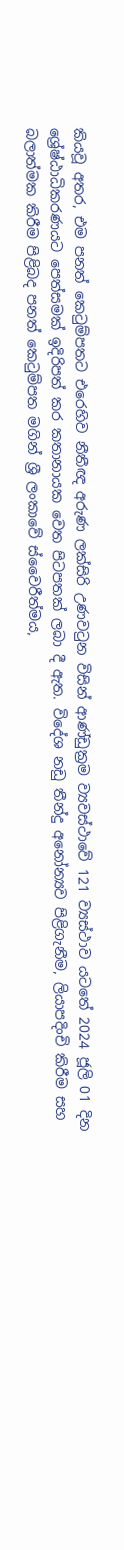කියවූ අතර, එම පනත් කෙටුම්පතට එරෙහිව නීතීඥ අරුණ ලක්සිරි උණවටුන විසින් ආණ්ඩුක්‍රම ව්‍යවස්ථාවේ 121 ව්‍යස්ථාව යටතේ 2024 ජූලි 01 දින ශ්‍රේෂ්ඨාධිකරණයට පෙත්සමක් ඉදිරිපත් කර කතානායක වෙත පිටපතක් ලබා දී ඇත. විදේශ නඩු තීන්දු අනෝන්‍යව පිළිගැනීම, ලියාපදිංචි කිරීම සහ බලාත්මක කිරීම පිළිබද පනත් කෙටුම්පත මගින් ශ්‍රී ලංකාවේ ස්වෛරීත්මය,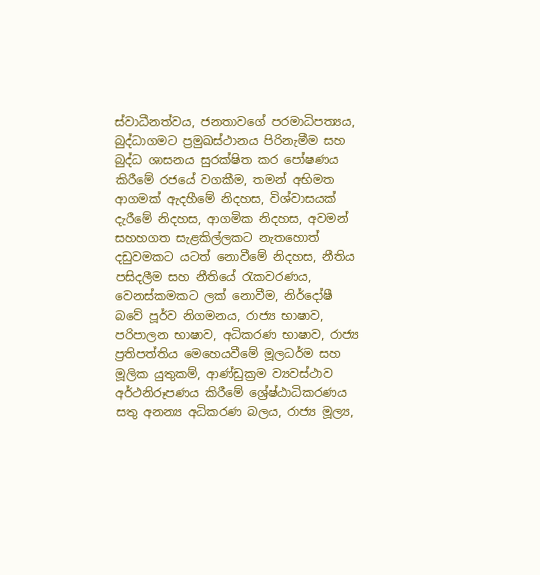ස්වාධීනත්වය, ජනතාවගේ පරමාධිපත්‍යය, බුද්ධාගමට ප්‍රමුඛස්ථානය පිරිනැමීම සහ බුද්ධ ශාසනය සුරක්ෂිත කර පෝෂණය කිරීමේ රජයේ වගකීම, තමන් අභිමත ආගමක් ඇදහීමේ නිදහස, විශ්වාසයක් දැරීමේ නිදහස, ආගමික නිදහස, අවමන් සහහගත සැළකිල්ලකට නැතහොත් දඩුවමකට යටත් නොවීමේ නිදහස, නීතිය පසිදලීම සහ නීතියේ රැකවරණය, වෙනස්කමකට ලක් නොවීම, නිර්දෝෂී බවේ පූර්ව නිගමනය, රාජ්‍ය භාෂාව, පරිපාලන භාෂාව, අධිකරණ භාෂාව, රාජ්‍ය ප්‍රතිපත්තිය මෙහෙයවීමේ මූලධර්ම සහ මූලික යුතුකම්, ආණ්ඩුක්‍රම ව්‍යවස්ථාව අර්ථනිරූපණය කිරීමේ ශ්‍රේෂ්ඨාධිකරණය සතු අනන්‍ය අධිකරණ බලය, රාජ්‍ය මූල්‍ය,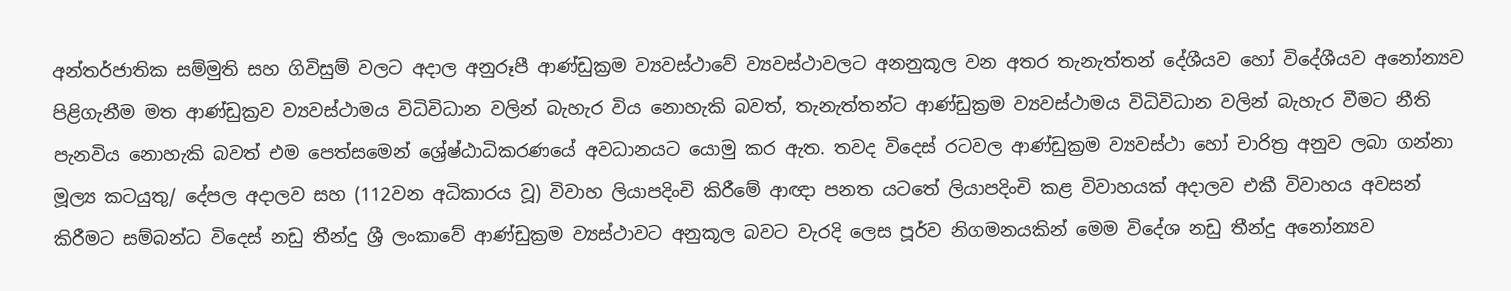අන්තර්ජාතික සම්මුති සහ ගිවිසුම් වලට අදාල අනුරූපී ආණ්ඩුක්‍රම ව්‍යවස්ථාවේ ව්‍යවස්ථාවලට අනනුකූල වන අතර තැනැත්තන් දේශීයව හෝ විදේශීයව අනෝන්‍යව පිළිගැනීම මත ආණ්ඩුක්‍රව ව්‍යවස්ථාමය විධිවිධාන වලින් බැහැර විය නොහැකි බවත්, තැනැත්තන්ට ආණ්ඩුක්‍රම ව්‍යවස්ථාමය විධිවිධාන වලින් බැහැර වීමට නීති පැනවිය නොහැකි බවත් එම පෙත්සමෙන් ශ්‍රේෂ්ඨාධිකරණයේ අවධානයට යොමු කර ඇත. තවද විදෙස් රටවල ආණ්ඩුක්‍රම ව්‍යවස්ථා හෝ චාරිත්‍ර අනුව ලබා ගන්නා මූල්‍ය කටයුතු/ දේපල අදාලව සහ (112වන අධිකාරය වූ) විවාහ ලියාපදිංචි කිරීමේ ආඥා පනත යටතේ ලියාපදිංචි කළ විවාහයක් අදාලව එකී විවාහය අවසන් කිරීමට සම්බන්ධ විදෙස් නඩු තීන්දු ශ්‍රී ලංකාවේ ආණ්ඩුක්‍රම ව්‍යස්ථාවට අනුකූල බවට වැරදි ලෙස පූර්ව නිගමනයකින් මෙම විදේශ නඩු තීන්දු අනෝන්‍යව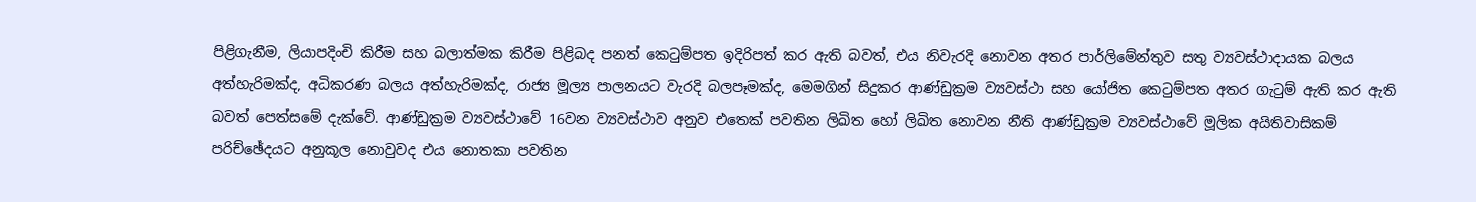පිළිගැනීම, ලියාපදිංචි කිරීම සහ බලාත්මක කිරීම පිළිබද පනත් කෙටුම්පත ඉදිරිපත් කර ඇති බවත්, එය නිවැරදි නොවන අතර පාර්ලිමේන්තුව සතු ව්‍යවස්ථාදායක බලය අත්හැරිමක්ද, අධිකරණ බලය අත්හැරිමක්ද, රාජ්‍ය මූල්‍ය පාලනයට වැරදි බලපෑමක්ද, මෙමගින් සිදුකර ආණ්ඩුක්‍රම ව්‍යවස්ථා සහ යෝජිත කෙටුම්පත අතර ගැටුම් ඇති කර ඇති බවත් පෙත්සමේ දැක්වේ. ආණ්ඩුක්‍රම ව්‍යවස්ථාවේ 16වන ව්‍යවස්ථාව අනුව එතෙක් පවතින ලිඛිත හෝ ලිඛිත නොවන නීති ආණ්ඩුක්‍රම ව්‍යවස්ථාවේ මූලික අයිතිවාසිකම් පරිච්ඡේදයට අනුකූල නොවුවද එය නොතකා පවතින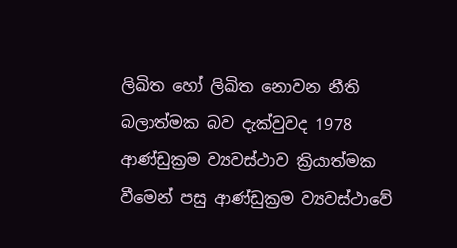ලිඛිත හෝ ලිඛිත නොවන නීති බලාත්මක බව දැක්වුවද 1978 ආණ්ඩුක්‍රම ව්‍යවස්ථාව ක්‍රියාත්මක වීමෙන් පසු ආණ්ඩුක්‍රම ව්‍යවස්ථාවේ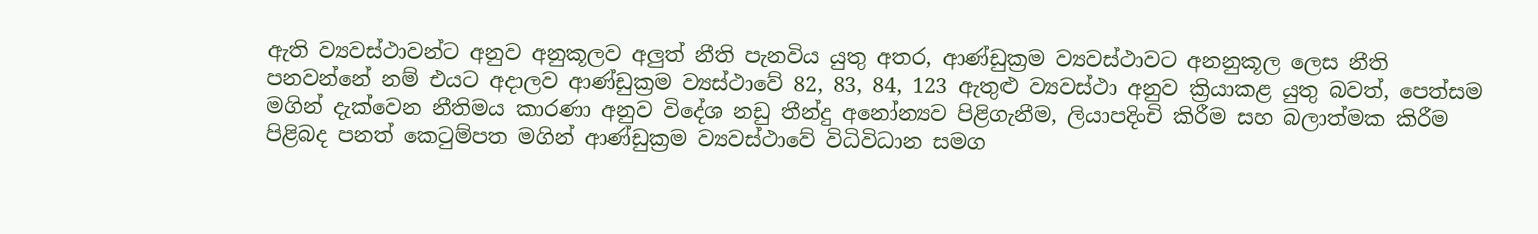ඇති ව්‍යවස්ථාවන්ට අනුව අනුකූලව අලුත් නීති පැනවිය යුතු අතර, ආණ්ඩුක්‍රම ව්‍යවස්ථාවට අනනුකූල ලෙස නීති පනවන්නේ නම් එයට අදාලව ආණ්ඩුක්‍රම ව්‍යස්ථාවේ 82, 83, 84, 123 ඇතුළු ව්‍යවස්ථා අනුව ක්‍රියාකළ යුතු බවත්, පෙත්සම මගින් දැක්වෙන නීතිමය කාරණා අනුව විදේශ නඩු තීන්දු අනෝන්‍යව පිළිගැනීම, ලියාපදිංචි කිරීම සහ බලාත්මක කිරීම පිළිබද පනත් කෙටුම්පත මගින් ආණ්ඩුක්‍රම ව්‍යවස්ථාවේ විධිවිධාන සමග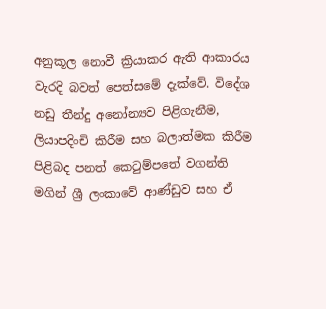අනුකූල නොවී ක්‍රියාකර ඇති ආකාරය වැරදි බවත් පෙත්සමේ දැක්වේ. විදේශ නඩු තීන්දු අනෝන්‍යව පිළිගැනීම, ලියාපදිංචි කිරීම සහ බලාත්මක කිරීම පිළිබද පනත් කෙටුම්පතේ වගන්ති මගින් ශ්‍රී ලංකාවේ ආණ්ඩුව සහ ඒ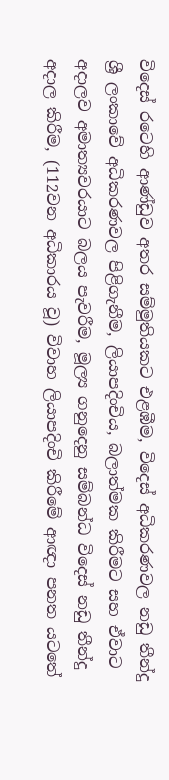විදෙස් රටෙහි ආණ්ඩුව අතර සම්මුතියකට එළඹීම, විදෙස් අධිකරණවල නඩු තීන්දු ශ්‍රී ලංකාවේ අධිකරණවල පිළිගැනීම, ලියාපදිංචිය, බලාත්මක කිරීමට සහ ඒවාට අදාලව අමාත්‍යවරයාට බලය පැවරීම, මූල්‍ය ගනුදෙනු සම්බන්ධ විදෙස් නඩු තීන්දු අදාල කිරීම, (112වන අධිකාරය වූ) විවාහ ලියාපදිංචි කිරීමේ ආඥා පනත යටතේ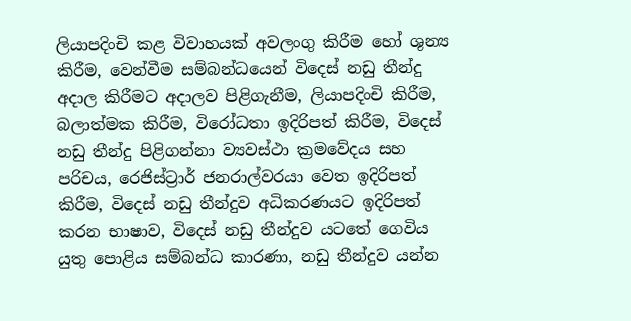ලියාපදිංචි කළ විවාහයක් අවලංගු කිරීම හෝ ශුන්‍ය කිරීම, වෙන්වීම සම්බන්ධයෙන් විදෙස් නඩු තීන්දු අදාල කිරීමට අදාලව පිළිගැනීම, ලියාපදිංචි කිරීම, බලාත්මක කිරීම, විරෝධතා ඉදිරිපත් කිරීම, විදෙස් නඩු තීන්දු පිළිගන්නා ව්‍යවස්ථා ක්‍රමවේදය සහ පරිචය, රෙජිස්ට්‍රාර් ජනරාල්වරයා වෙත ඉදිරිපත් කිරීම, විදෙස් නඩු තීන්දුව අධිකරණයට ඉදිරිපත් කරන භාෂාව, විදෙස් නඩු තීන්දුව යටතේ ගෙවිය යුතු පොළිය සම්බන්ධ කාරණා, නඩු තීන්දුව යන්න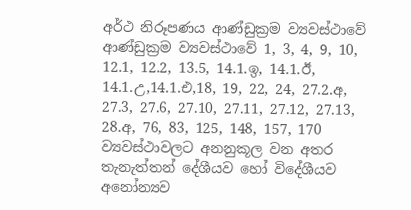අර්ථ නිරූපණය ආණ්ඩුක්‍රම ව්‍යවස්ථාවේ ආණ්ඩුක්‍රම ව්‍යවස්ථාවේ 1, 3, 4, 9, 10, 12.1, 12.2, 13.5, 14.1.ඉ, 14.1.ඊ, 14.1.උ,14.1.එ,18, 19, 22, 24, 27.2.අ, 27.3, 27.6, 27.10, 27.11, 27.12, 27.13, 28.අ, 76, 83, 125, 148, 157, 170 ව්‍යවස්ථාවලට අනනුකූල වන අතර තැනැත්තන් දේශීයව හෝ විදේශීයව අනෝන්‍යව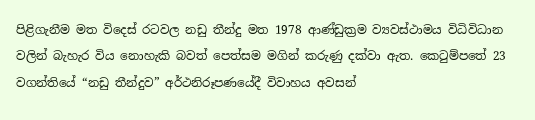පිළිගැනීම මත විදෙස් රටවල නඩු තීන්දු මත 1978 ආණ්ඩුක්‍රම ව්‍යවස්ථාමය විධිවිධාන වලින් බැහැර විය නොහැකි බවත් පෙත්සම මගින් කරුණු දක්වා ඇත. කෙටුම්පතේ 23 වගන්තියේ “නඩු තීන්දුව” අර්ථනිරූපණයේදී විවාහය අවසන්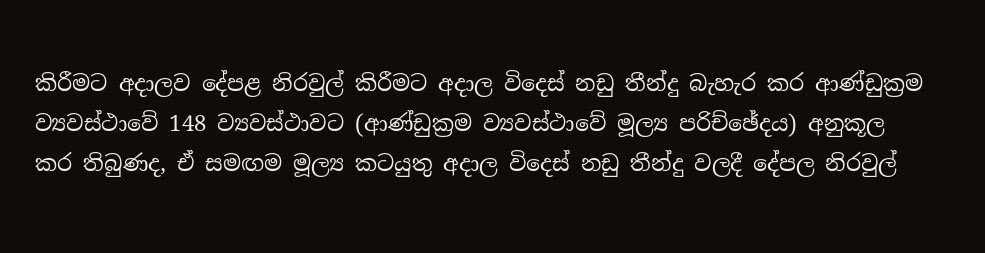කිරීමට අදාලව දේපළ නිරවුල් කිරීමට අදාල විදෙස් නඩු තීන්දු බැහැර කර ආණ්ඩුක්‍රම ව්‍යවස්ථාවේ 148 ව්‍යවස්ථාවට (ආණ්ඩුක්‍රම ව්‍යවස්ථාවේ මූල්‍ය පරිච්ඡේදය) අනුකූල කර තිබුණද, ඒ සමඟම මූල්‍ය කටයුතු අදාල විදෙස් නඩු තීන්දු වලදී දේපල නිරවුල්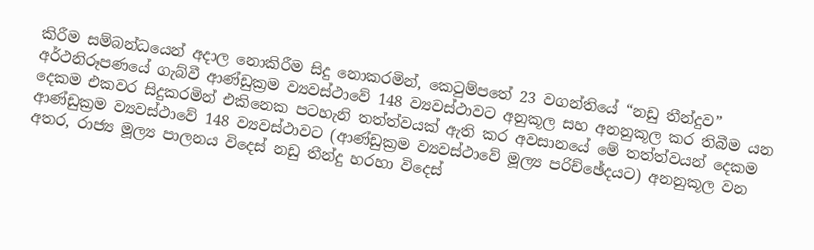කිරීම සම්බන්ධයෙන් අදාල නොකිරීම සිදු නොකරමින්, කෙටුම්පතේ 23 වගන්තියේ “නඩු තීන්දුව” අර්ථනිරූපණයේ ගැබ්වී ආණ්ඩුක්‍රම ව්‍යවස්ථාවේ 148 ව්‍යවස්ථාවට අනුකූල සහ අනනුකූල කර තිබීම යන දෙකම එකවර සිදුකරමින් එකිනෙක පටහැනි තත්ත්වයක් ඇති කර අවසානයේ මේ තත්ත්වයන් දෙකම ආණ්ඩුක්‍රම ව්‍යවස්ථාවේ 148 ව්‍යවස්ථාවට (ආණ්ඩුක්‍රම ව්‍යවස්ථාවේ මූල්‍ය පරිච්ඡේදයට) අනනුකූල වන අතර, රාජ්‍ය මූල්‍ය පාලනය විදෙස් නඩු තීන්දු හරහා විදෙස්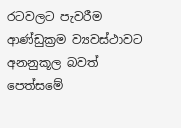රටවලට පැවරීම ආණ්ඩුක්‍රම ව්‍යවස්ථාවට අනනුකූල බවත් පෙත්සමේ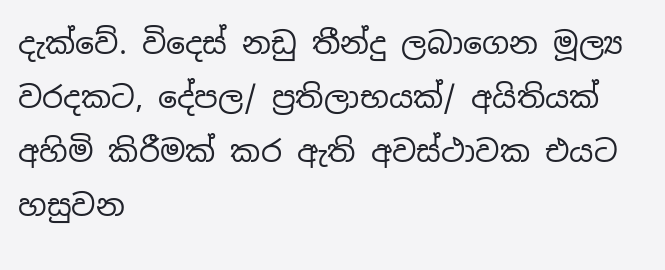දැක්වේ. විදෙස් නඩු තීන්දු ලබාගෙන මූල්‍ය වරදකට, දේපල/ ප්‍රතිලාභයක්/ අයිතියක් අහිමි කිරීමක් කර ඇති අවස්ථාවක එයට හසුවන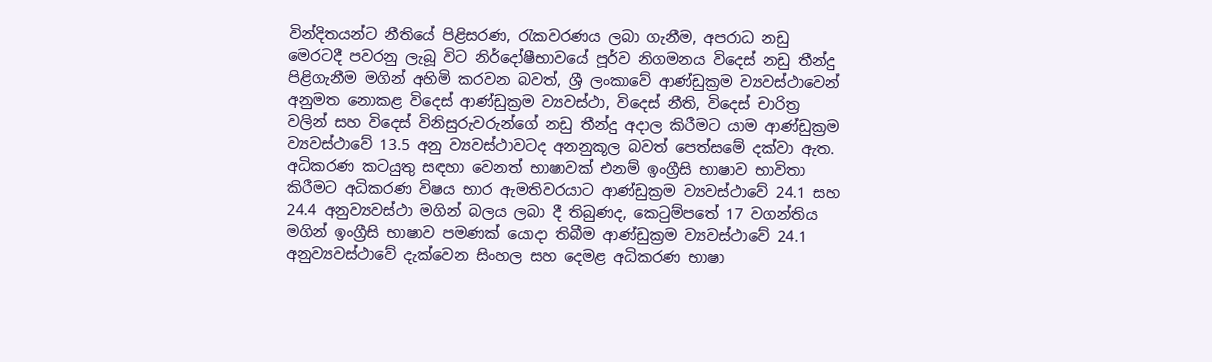වින්දිතයන්ට නීතියේ පිළිසරණ, රැකවරණය ලබා ගැනීම, අපරාධ නඩු මෙරටදී පවරනු ලැබූ විට නිර්දෝෂීභාවයේ පූර්ව නිගමනය විදෙස් නඩු තීන්දු පිළිගැනීම මගින් අහිමි කරවන බවත්, ශ්‍රී ලංකාවේ ආණ්ඩුක්‍රම ව්‍යවස්ථාවෙන් අනුමත නොකළ විදෙස් ආණ්ඩුක්‍රම ව්‍යවස්ථා, විදෙස් නීති, විදෙස් චාරිත්‍ර වලින් සහ විදෙස් විනිසුරුවරුන්ගේ නඩු තීන්දු අදාල කිරීමට යාම ආණ්ඩුක්‍රම ව්‍යවස්ථාවේ 13.5 අනු ව්‍යව‍ස්ථාවටද අනනුකූල බවත් පෙත්සමේ දක්වා ඇත. අධිකරණ කටයුතු සඳහා වෙනත් භාෂාවක් එනම් ඉංග්‍රීසි භාෂාව භාවිතා කිරීමට අධිකරණ විෂය භාර ඇමතිවරයාට ආණ්ඩුක්‍රම ව්‍යවස්ථාවේ 24.1 සහ 24.4 අනුව්‍යවස්ථා මගින් බලය ලබා දී තිබුණද, කෙටුම්පතේ 17 වගන්තිය මගින් ඉංග්‍රීසි භාෂාව පමණක් යොදා තිබීම ආණ්ඩුක්‍රම ව්‍යවස්ථාවේ 24.1 අනුව්‍යවස්ථාවේ දැක්වෙන සිංහල සහ දෙමළ අධිකරණ භාෂා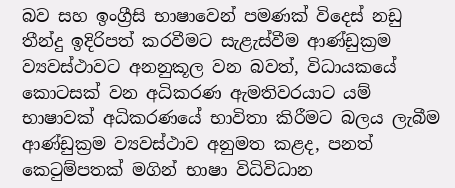බව සහ ඉංග්‍රීසි භාෂාවෙන් පමණක් විදෙස් නඩු තීන්දු ඉදිරිපත් කරවීමට සැළැස්වීම ආණ්ඩුක්‍රම ව්‍යවස්ථාවට අනනුකූල වන බවත්, විධායකයේ කොටසක් වන අධිකරණ ඇමතිවරයාට යම් භාෂාවක් අධිකරණයේ භාවිතා කිරීමට බලය ලැබීම ආණ්ඩුක්‍රම ව්‍යවස්ථාව අනුමත කළද, පනත් කෙටුම්පතක් මගින් භාෂා විධිවිධාන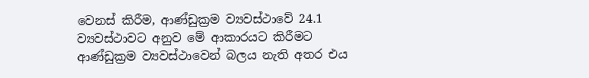වෙනස් කිරීම, ආණ්ඩුක්‍රම ව්‍යවස්ථාවේ 24.1 ව්‍යවස්ථාවට අනුව මේ ආකාරයට කිරීමට ආණ්ඩුක්‍රම ව්‍යවස්ථාවෙන් බලය නැති අතර එය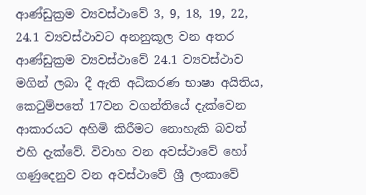ආණ්ඩුක්‍රම ව්‍යවස්ථාවේ 3, 9, 18, 19, 22, 24.1 ව්‍යවස්ථාවට අනනුකූල වන අතර ආණ්ඩුක්‍රම ව්‍යවස්ථාවේ 24.1 ව්‍යවස්ථාව මගින් ලබා දී ඇති අධිකරණ භාෂා අයිතිය, කෙටුම්පතේ 17වන වගන්තියේ දැක්වෙන ආකාරයට අහිමි කිරීමට නොහැකි බවත් එහි දැක්වේ. විවාහ වන අවස්ථාවේ හෝ ගණුදෙනුව වන අවස්ථාවේ ශ්‍රී ලංකාවේ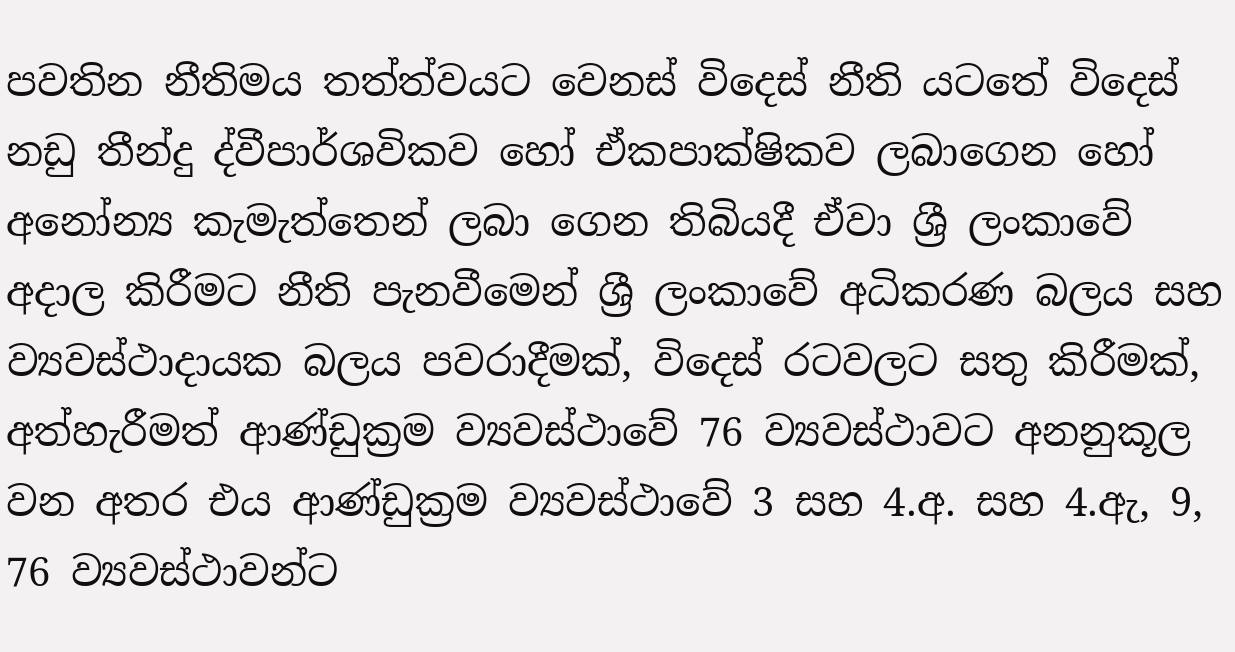පවතින නීතිමය තත්ත්වයට වෙනස් විදෙස් නීති යටතේ විදෙස් නඩු තීන්දු ද්වීපාර්ශවිකව හෝ ඒකපාක්ෂිකව ලබාගෙන හෝ අනෝන්‍ය කැමැත්තෙන් ලබා ගෙන තිබියදී ඒවා ශ්‍රී ලංකාවේ අදාල කිරීමට නීති පැනවීමෙන් ශ්‍රී ලංකාවේ අධිකරණ බලය සහ ව්‍යවස්ථාදායක බලය පවරාදීමක්, විදෙස් රටවලට සතු කිරීමක්, අත්හැරීමත් ආණ්ඩුක්‍රම ව්‍යවස්ථාවේ 76 ව්‍යවස්ථාවට අනනුකූල වන අතර එය ආණ්ඩුක්‍රම ව්‍යවස්ථාවේ 3 සහ 4.අ. සහ 4.ඇ, 9, 76 ව්‍යවස්ථාවන්ට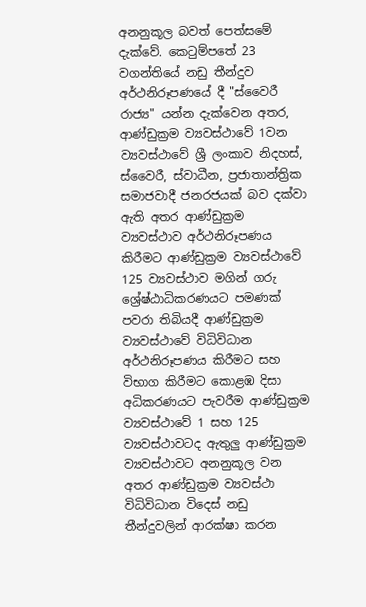අනනුකූල බවත් පෙත්සමේ දැක්වේ. කෙටුම්පතේ 23 වගන්තියේ නඩු තීන්දුව අර්ථනිරූපණයේ දී "ස්වෛරී රාජ්‍ය" යන්න දැක්වෙන අතර, ආණ්ඩුක්‍රම ව්‍යවස්ථාවේ 1වන ව්‍යවස්ථාවේ ශ්‍රී ලංකාව නිදහස්, ස්වෛරී, ස්වාධීන, ප්‍රජාතාන්ත්‍රික සමාජවාදී ජනරජයක් බව දක්වා ඇති අතර ආණ්ඩුක්‍රම ව්‍යවස්ථාව අර්ථනිරූපණය කිරීමට ආණ්ඩුක්‍රම ව්‍යවස්ථාවේ 125 ව්‍යවස්ථාව මගින් ගරු ශ්‍රේෂ්ඨාධිකරණයට පමණක් පවරා තිබියදී ආණ්ඩුක්‍රම ව්‍යවස්ථාවේ විධිවිධාන අර්ථනිරූපණය කිරීමට සහ විභාග කිරීමට කොළඹ දිසා අධිකරණයට පැවරීම ආණ්ඩුක්‍රම ව්‍යවස්ථාවේ 1 සහ 125 ව්‍යවස්ථාවටද ඇතුලු ආණ්ඩුක්‍රම ව්‍යවස්ථාවට අනනුකූල වන අතර ආණ්ඩුක්‍රම ව්‍යවස්ථා විධිවිධාන විදෙස් නඩු තීන්දුවලින් ආරක්ෂා කරන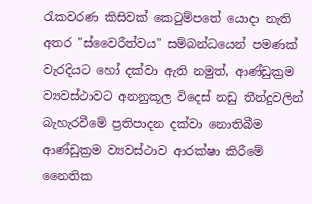රැකවරණ කිසිවක් කෙටුම්පතේ යොදා නැති අතර "ස්වෛරීත්වය" සම්බන්ධයෙන් පමණක් වැරදියට හෝ දක්වා ඇති නමුත්, ආණ්ඩුක්‍රම ව්‍යවස්ථාවට අනනුකූල විදෙස් නඩු තීන්දුවලින් බැහැරවීමේ ප්‍රතිපාදන දක්වා නොතිබීම ආණ්ඩුක්‍රම ව්‍යවස්ථාව ආරක්ෂා කිරීමේ නෛතික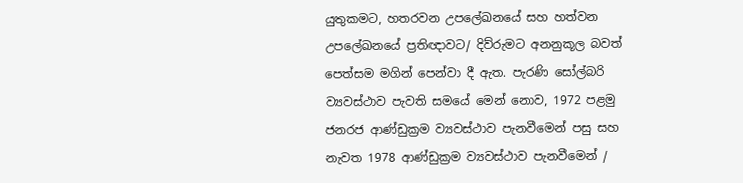යුතුකමට, හතරවන උපලේඛනයේ සහ හත්වන උපලේඛනයේ ප්‍රතිඥාවට/ දිව්රුමට අනනුකූල බවත් පෙත්සම මගින් පෙන්වා දී ඇත. පැරණි සෝල්බරි ව්‍යවස්ථාව පැවති සමයේ මෙන් නොව, 1972 පළමු ජනරජ ආණ්ඩුක්‍රම ව්‍යවස්ථාව පැනවීමෙන් පසු සහ නැවත 1978 ආණ්ඩුක්‍රම ව්‍යවස්ථාව පැනවීමෙන් /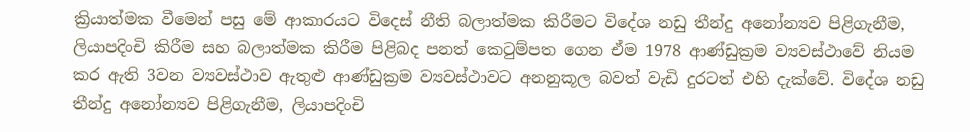ක්‍රියාත්මක වීමෙන් පසු මේ ආකාරයට විදෙස් නීති බලාත්මක කිරීමට විදේශ නඩු තීන්දු අනෝන්‍යව පිළිගැනීම, ලියාපදිංචි කිරීම සහ බලාත්මක කිරීම පිළිබද පනත් කෙටුම්පත ගෙන ඒම 1978 ආණ්ඩුක්‍රම ව්‍යවස්ථාවේ නියම කර ඇති 3වන ව්‍යවස්ථාව ඇතුළු ආණ්ඩුක්‍රම ව්‍යවස්ථාවට අනනුකූල බවත් වැඩි දුරටත් එහි දැක්වේ. විදේශ නඩු තීන්දු අනෝන්‍යව පිළිගැනීම, ලියාපදිංචි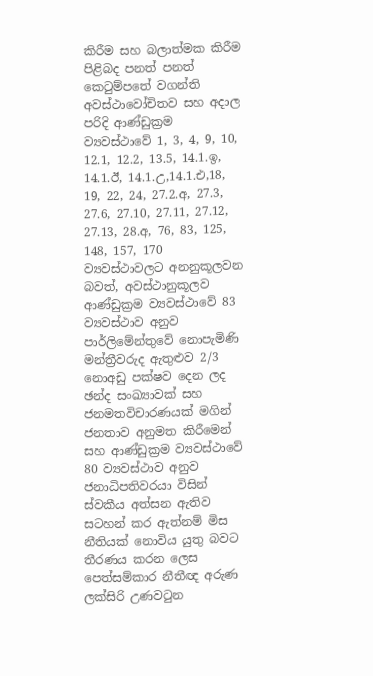කිරීම සහ බලාත්මක කිරීම පිළිබද පනත් පනත් කෙටුම්පතේ වගන්ති අවස්ථාවෝචිතව සහ අදාල පරිදි ආණ්ඩුක්‍රම ව්‍යවස්ථාවේ 1, 3, 4, 9, 10, 12.1, 12.2, 13.5, 14.1.ඉ, 14.1.ඊ, 14.1.උ,14.1.එ,18, 19, 22, 24, 27.2.අ, 27.3, 27.6, 27.10, 27.11, 27.12, 27.13, 28.අ, 76, 83, 125, 148, 157, 170 ව්‍යවස්ථාවලට අනනුකූලවන බවත්, අවස්ථානුකූලව ආණ්ඩුක්‍රම ව්‍යවස්ථාවේ 83 ව්‍යවස්ථාව අනුව පාර්ලිමේන්තුවේ නොපැමිණි මන්ත්‍රීවරුද ඇතුළුව 2/3 නොඅඩු පක්ෂව දෙන ලද ඡන්ද සංඛ්‍යාවක් සහ ජනමතවිචාරණයක් මගින් ජනතාව අනුමත කිරීමෙන් සහ ආණ්ඩුක්‍රම ව්‍යවස්ථාවේ 80 ව්‍යවස්ථාව අනුව ජනාධිපතිවරයා විසින් ස්වකීය අත්සන ඇතිව සටහන් කර ඇත්නම් මිස නීතියක් නොවිය යුතු බවට තීරණය කරන ලෙස පෙත්සම්කාර නීතීඥ අරුණ ලක්සිරි උණවටුන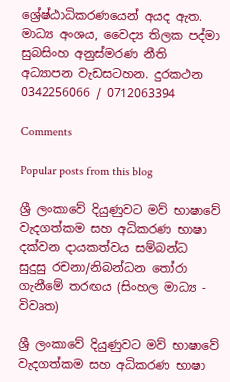ශ්‍රේෂ්ඨාධිකරණයෙන් අයද ඇත. මාධ්‍ය අංශය, වෛද්‍ය තිලක පද්මා සුබසිංහ අනුස්මරණ නීති අධ්‍යාපන වැඩසටහන. දුරකථන 0342256066 / 0712063394

Comments

Popular posts from this blog

ශ්‍රී ලංකාවේ දියුණුවට මව් භාෂාවේ වැදගත්කම සහ අධිකරණ භාෂා දක්වන දායකත්වය සම්බන්ධ සුදුසු රචනා/නිබන්ධන තෝරා ගැනීමේ තරඟය (සිංහල මාධ්‍ය - විවෘත)

ශ්‍රී ලංකාවේ දියුණුවට මව් භාෂාවේ වැදගත්කම සහ අධිකරණ භාෂා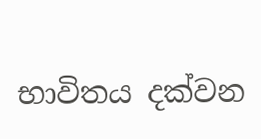භාවිතය දක්වන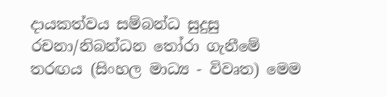දායකත්වය සම්බන්ධ සුදුසු රචනා/නිබන්ධන තෝරා ගැනීමේ තරඟය (සිංහල මාධ්‍ය - විවෘත) මෙම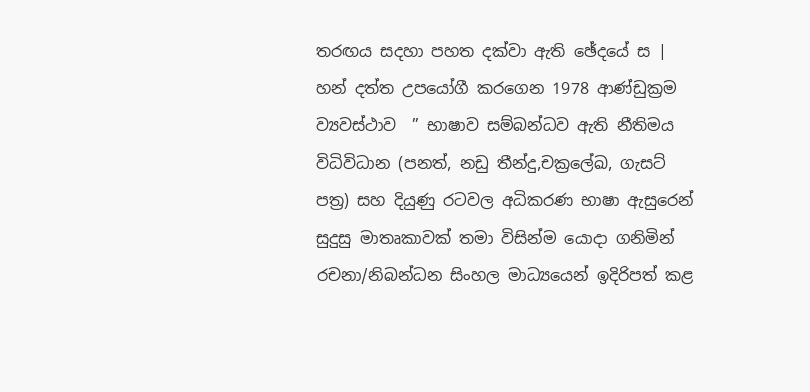තරඟය සදහා පහත දක්වා ඇති ඡේදයේ ස | හන් දත්ත උපයෝගී කරගෙන 1978 ආණ්ඩුක්‍රම  ව්‍යවස්ථාව  ” භාෂාව සම්බන්ධව ඇති නීතිමය විධිවිධාන (පනත්, නඩු තීන්දු,චක්‍රලේඛ, ගැසට් පත්‍ර) සහ දියුණු රටවල අධිකරණ භාෂා ඇසුරෙන් සුදුසු මාතෘකාවක් තමා විසින්ම යොදා ගනිමින් රචනා/නිබන්ධන සිංහල මාධ්‍යයෙන් ඉදිරිපත් කළ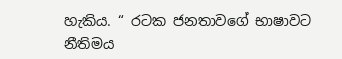හැකිය. “ රටක ජනතාවගේ භාෂාවට නීතිමය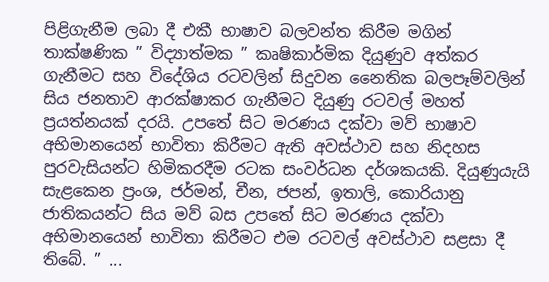පිළිගැනීම ලබා දී එකී භාෂාව බලවන්ත කිරීම මගින් තාක්ෂණික ” විද්‍යාත්මක ” කෘෂිකාර්මික දියුණුව අත්කර ගැනීමට සහ විදේශිය රටවලින් සිදුවන නෛතික බලපෑම්වලින් සිය ජනතාව ආරක්ෂාකර ගැනීමට දියුණු රටවල් මහත් ප්‍රයත්නයක් දරයි. උපතේ සිට මරණය දක්වා මව් භාෂාව අභිමානයෙන් භාවිතා කිරීමට ඇති අවස්ථාව සහ නිදහස පුරවැසියන්ට හිමිකරදීම රටක සංවර්ධන දර්ශකයකි. දියුණුයැයි සැළකෙන ප්‍රංශ, ජර්මන්, චීන, ජපන්, ඉතාලි, කොරියානු ජාතිකයන්ට සිය මව් බස උපතේ සිට මරණය දක්වා අභිමානයෙන් භාවිතා කිරීමට එම රටවල් අවස්ථාව සළසා දී තිබේ. ” ...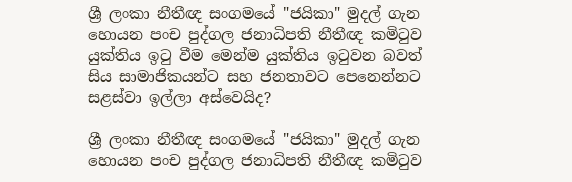ශ්‍රී ලංකා නීතීඥ සංගමයේ "ජයිකා" මුදල් ගැන හොයන පංච පුද්ගල ජනාධිපති නීතීඥ කමිටුව යුක්තිය ඉටු වීම මෙන්ම යුක්තිය ඉටුවන බවත් සිය සාමාජිකයන්ට සහ ජනතාවට පෙනෙන්නට සළස්වා ඉල්ලා අස්වෙයිද?

ශ්‍රී ලංකා නීතීඥ සංගමයේ "ජයිකා" මුදල් ගැන හොයන පංච පුද්ගල ජනාධිපති නීතීඥ කමිටුව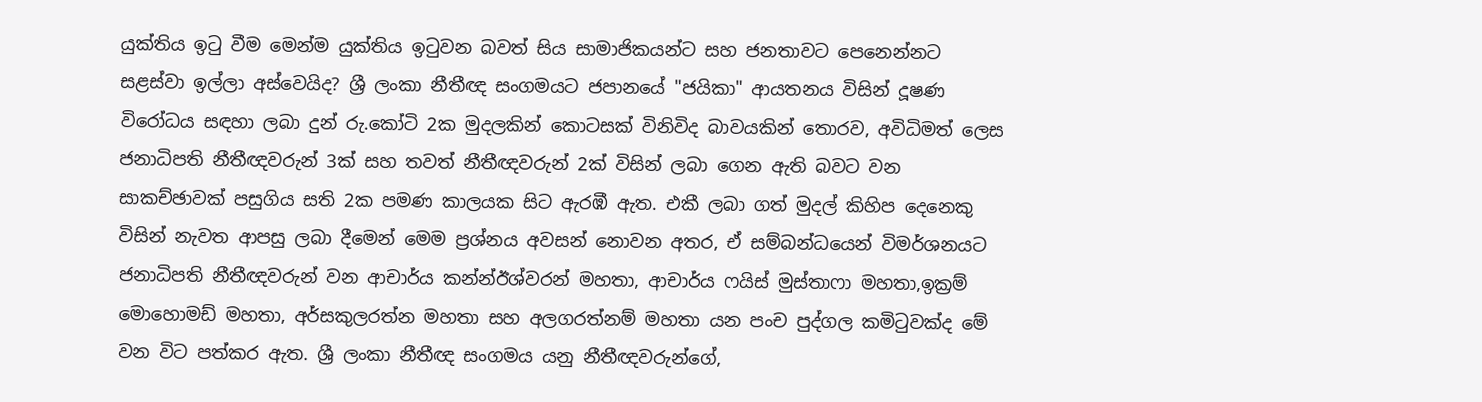යුක්තිය ඉටු වීම මෙන්ම යුක්තිය ඉටුවන බවත් සිය සාමාජිකයන්ට සහ ජනතාවට පෙනෙන්නට සළස්වා ඉල්ලා අස්වෙයිද? ශ්‍රී ලංකා නීතීඥ සංගමයට ජපානයේ "ජයිකා" ආයතනය විසින් දූෂණ විරෝධය සඳහා ලබා දුන් රු.කෝටි 2ක මුදලකින් කොටසක් විනිවිද බාවයකින් තොරව, අවිධිමත් ලෙස ජනාධිපති නීතීඥවරුන් 3ක් සහ තවත් නීතීඥවරුන් 2ක් විසින් ලබා ගෙන ඇති බවට වන සාකච්ඡාවක් පසුගිය සති 2ක පමණ කාලයක සිට ඇරඹී ඇත. එකී ලබා ගත් මුදල් කිහිප දෙනෙකු විසින් නැවත ආපසු ලබා දීමෙන් මෙම ප්‍රශ්නය අවසන් නොවන අතර, ඒ සම්බන්ධයෙන් විමර්ශනයට ජනාධිපති නීතීඥවරුන් වන ආචාර්ය කන්න්ඊශ්වරන් මහතා, ආචාර්ය ෆයිස් මුස්තාෆා මහතා,ඉක්‍රම් මොහොමඩ් මහතා, අර්සකුලරත්න මහතා සහ අලගරත්නම් මහතා යන පංච පුද්ගල කමිටුවක්ද මේ වන විට පත්කර ඇත. ශ්‍රී ලංකා නීතීඥ සංගමය යනු නීතීඥවරුන්ගේ,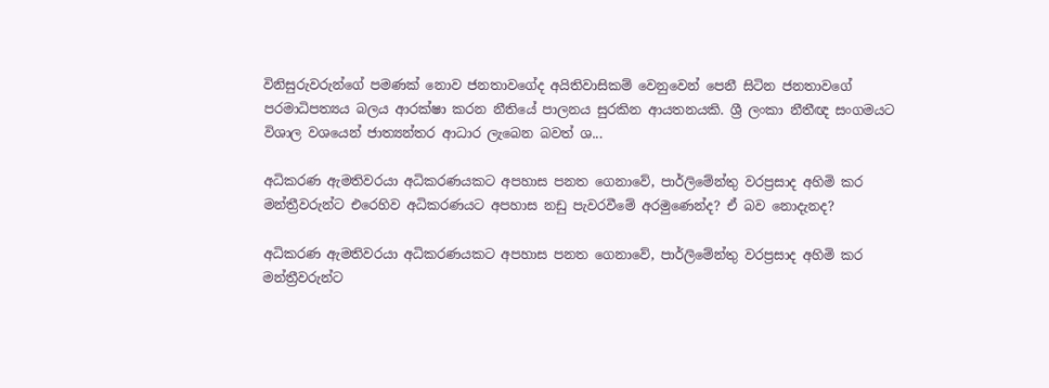විනිසුරුවරුන්ගේ පමණක් නොව ජනතාවගේද අයිතිවාසිකම් වෙනුවෙන් පෙනී සිටින ජනතාවගේ පරමාධිපත්‍යය බලය ආරක්ෂා කරන නීතියේ පාලනය සුරකින ආයතනයකි. ශ්‍රී ලංකා නීතීඥ සංගමයට විශාල වශයෙන් ජාත්‍යන්තර ආධාර ලැබෙන බවත් ශ...

අධිකරණ ඇමතිවරයා අධිකරණයකට අපහාස පනත ගෙනාවේ, පාර්ලිමේන්තු වරප්‍රසාද අහිමි කර මන්ත්‍රීවරුන්ට එරෙහිව අධිකරණයට අපහාස නඩු පැවරවීමේ අරමුණෙන්ද? ඒ බව නොදැනද?

අධිකරණ ඇමතිවරයා අධිකරණයකට අපහාස පනත ගෙනාවේ, පාර්ලිමේන්තු වරප්‍රසාද අහිමි කර මන්ත්‍රීවරුන්ට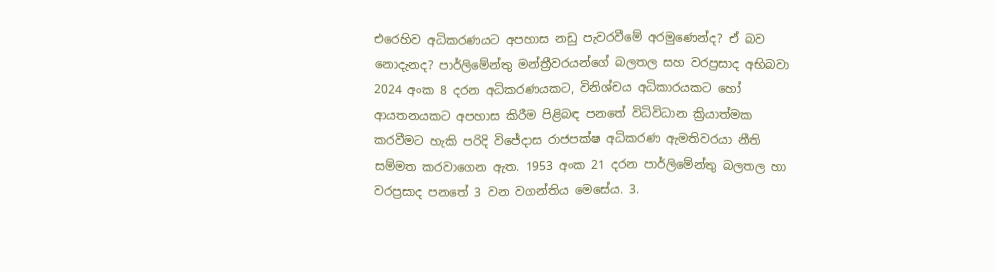එරෙහිව අධිකරණයට අපහාස නඩු පැවරවීමේ අරමුණෙන්ද? ඒ බව නොදැනද? පාර්ලිමේන්තු මන්ත්‍රීවරයන්ගේ බලතල සහ වරප්‍රසාද අභිබවා 2024 අංක 8 දරන අධිකරණයකට, විනිශ්චය අධිකාරයකට හෝ ආයතනයකට අපහාස කිරීම පිළිබඳ පනතේ විධිවිධාන ක්‍රියාත්මක කරවීමට හැකි පරිදි විජේදාස රාජපක්ෂ අධිකරණ ඇමතිවරයා නීති සම්මත කරවාගෙන ඇත. 1953 අංක 21 දරන පාර්ලිමේන්තු බලතල හා වරප්‍රසාද පනතේ 3 වන වගන්තිය මෙසේය. 3.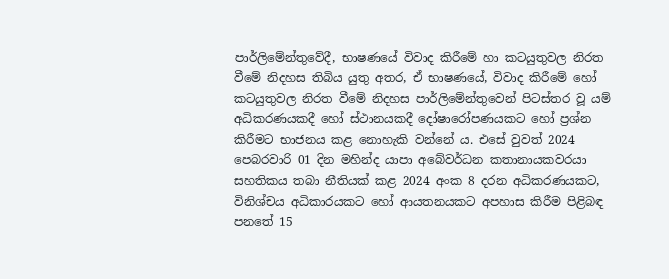පාර්ලිමේන්තුවේදී, භාෂණයේ විවාද කිරීමේ හා කටයුතුවල නිරත වීමේ නිදහස තිබිය යුතු අතර, ඒ භාෂණයේ, විවාද කිරීමේ හෝ කටයුතුවල නිරත වීමේ නිදහස පාර්ලිමේන්තුවෙන් පිටස්තර වූ යම් අධිකරණයකදී හෝ ස්ථානයකදී දෝෂාරෝපණයකට හෝ ප්‍රශ්න කිරීමට භාජනය කළ නොහැකි වන්නේ ය. එසේ වුවත් 2024 පෙබරවාරි 01 දින මහින්ද යාපා අබේවර්ධන කතානායකවරයා සහතිකය තබා නීතියක් කළ 2024 අංක 8 දරන අධිකරණයකට, විනිශ්චය අධිකාරයකට හෝ ආයතනයකට අපහාස කිරීම පිළිබඳ පනතේ 15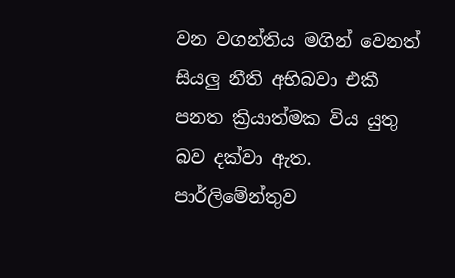වන වගන්තිය මගින් වෙනත් සියලු නීති අභිබවා එකී පනත ක්‍රියාත්මක විය යුතු බව දක්වා ඇත. පාර්ලිමේන්තුව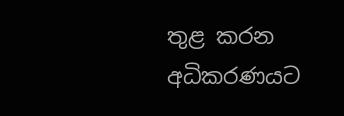තුළ කරන අධිකරණයට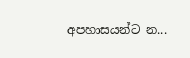අපහාසයන්ට න...